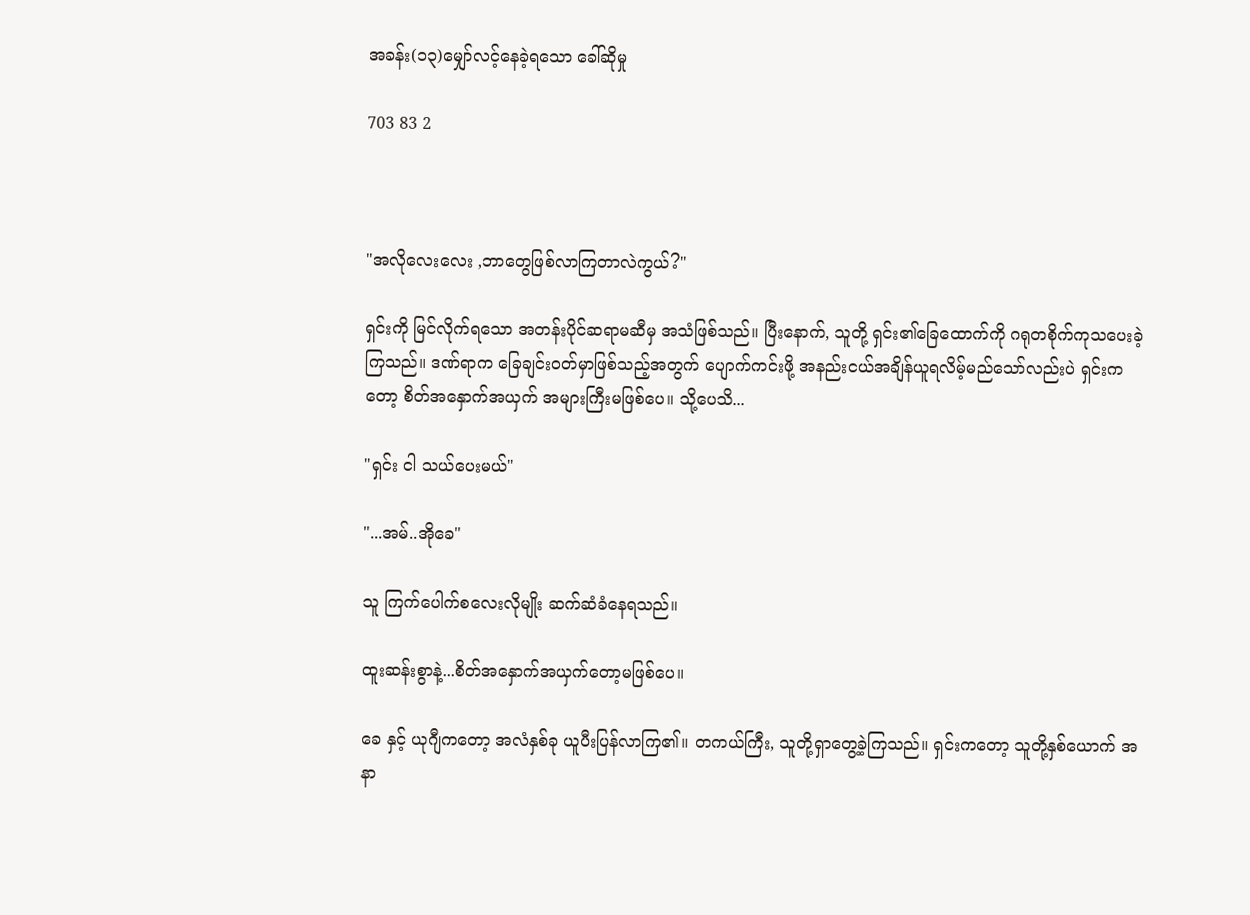အခန်း(၁၃)မျှော်လင့်နေခဲ့ရသော ခေါ်ဆိုမှု

703 83 2



"အလိုလေးလေး ,ဘာတွေဖြစ်လာကြတာလဲကွယ်?"

ရှင်းကို မြင်လိုက်ရသော အတန်းပိုင်ဆရာမဆီမှ အသံဖြစ်သည်။ ပြီးနောက်, သူတို့ ရှင်း၏ခြေထောက်ကို ဂရုတစိုက်ကုသပေးခဲ့ကြသည်။ ဒဏ်ရာက ခြေချင်းဝတ်မှာဖြစ်သည့်အတွက် ပျောက်ကင်းဖို့ အနည်းငယ်အချိန်ယူရလိမ့်မည်သော်လည်းပဲ ရှင်းကတော့ စိတ်အနှောက်အယှက် အများကြီးမဖြစ်ပေ။ သို့ပေသိ...

"ရှင်း ငါ သယ်ပေးမယ်"

"...အမ်..အိုခေ"

သူ ကြက်ပေါက်စလေးလိုမျိုး ဆက်ဆံခံနေရသည်။

ထူးဆန်းစွာနဲ့...စိတ်အနှောက်အယှက်တော့မဖြစ်ပေ။

ခေ နှင့် ယုဂျီကတော့ အလံနှစ်ခု ယူပီးပြန်လာကြ၏။ တကယ်ကြီး, သူတို့ရှာတွေ့ခဲ့ကြသည်။ ရှင်းကတော့ သူတို့နှစ်ယောက် အနာ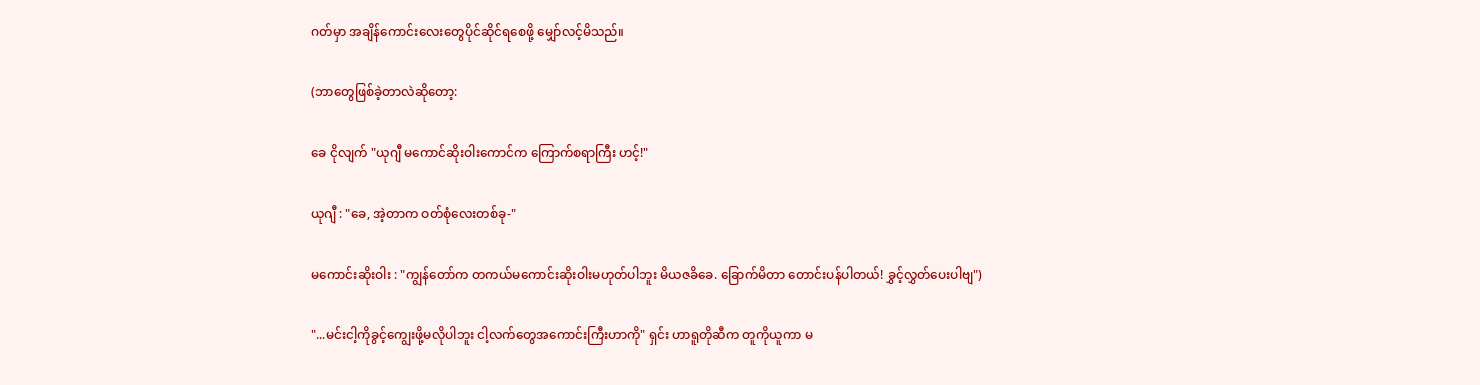ဂတ်မှာ အချိန်ကောင်းလေးတွေပိုင်ဆိုင်ရစေဖို့ မျှော်လင့်မိသည်။

(ဘာတွေဖြစ်ခဲ့တာလဲဆိုတော့:

ခေ ငိုလျက် "ယုဂျီ မကောင်ဆိုးဝါးကောင်က ကြောက်စရာကြီး ဟင့်!"

ယုဂျီ : "ခေ, အဲ့တာက ဝတ်စုံလေးတစ်ခု-"

မကောင်းဆိုးဝါး : "ကျွန်တော်က တကယ်မကောင်းဆိုးဝါးမဟုတ်ပါဘူး မိယဇခိခေ. ခြောက်မိတာ တောင်းပန်ပါတယ်! ခွှင့်လွှတ်ပေးပါဗျ")

"...မင်းငါ့ကိုခွင့်ကျွေးဖို့မလိုပါဘူး ငါ့လက်တွေအကောင်းကြီးဟာကို" ရှင်း ဟာရူတိုဆီက တူကိုယူကာ မ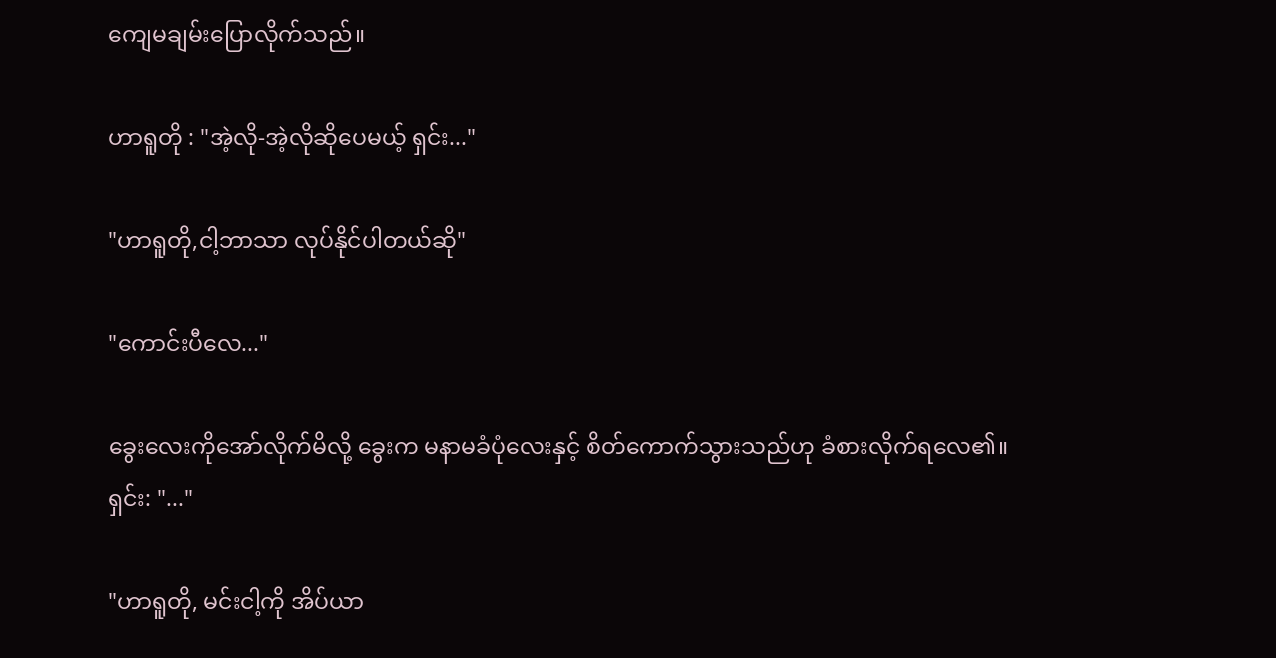ကျေမချမ်းပြောလိုက်သည်။

ဟာရူတို : "အဲ့လို-အဲ့လိုဆိုပေမယ့် ရှင်း..."

"ဟာရူတို,ငါ့ဘာသာ လုပ်နိုင်ပါတယ်ဆို"

"ကောင်းပီလေ..."

ခွေးလေးကိုအော်လိုက်မိလို့ ခွေးက မနာမခံပုံလေးနှင့် စိတ်ကောက်သွားသည်ဟု ခံစားလိုက်ရလေ၏။
ရှင်း: "..."

"ဟာရူတို, မင်းငါ့ကို အိပ်ယာ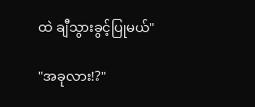ထဲ ချီသွားခွင့်ပြုမယ်"

"အခုလား!?"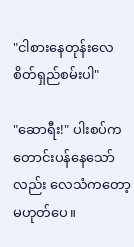"ငါစားနေတုန်းလေ စိတ်ရှည်စမ်းပါ"

"ဆောရီး!" ပါးစပ်ကတောင်းပန်နေသော်လည်း လေသံကတော့ မဟုတ်ပေ။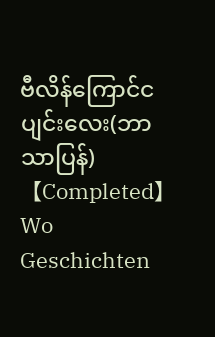ဗီလိန်ကြောင်ငပျင်းလေး(ဘာသာပြန်) 【Completed】Wo Geschichten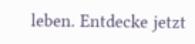leben. Entdecke jetzt